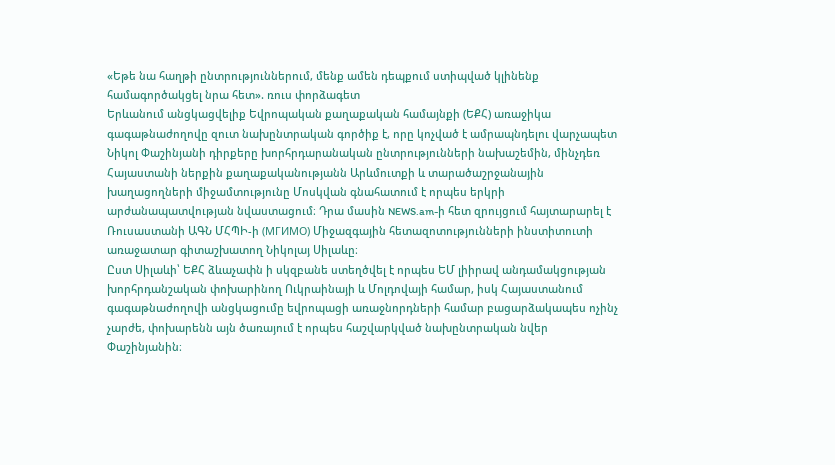«Եթե նա հաղթի ընտրություններում, մենք ամեն դեպքում ստիպված կլինենք համագործակցել նրա հետ». ռուս փորձագետ
Երևանում անցկացվելիք Եվրոպական քաղաքական համայնքի (ԵՔՀ) առաջիկա գագաթնաժողովը զուտ նախընտրական գործիք է, որը կոչված է ամրապնդելու վարչապետ Նիկոլ Փաշինյանի դիրքերը խորհրդարանական ընտրությունների նախաշեմին, մինչդեռ Հայաստանի ներքին քաղաքականությանն Արևմուտքի և տարածաշրջանային խաղացողների միջամտությունը Մոսկվան գնահատում է որպես երկրի արժանապատվության նվաստացում։ Դրա մասին NEWS.am-ի հետ զրույցում հայտարարել է Ռուսաստանի ԱԳՆ ՄՀՊԻ-ի (МГИМО) Միջազգային հետազոտությունների ինստիտուտի առաջատար գիտաշխատող Նիկոլայ Սիլաևը։
Ըստ Սիլաևի՝ ԵՔՀ ձևաչափն ի սկզբանե ստեղծվել է որպես ԵՄ լիիրավ անդամակցության խորհրդանշական փոխարինող Ուկրաինայի և Մոլդովայի համար, իսկ Հայաստանում գագաթնաժողովի անցկացումը եվրոպացի առաջնորդների համար բացարձակապես ոչինչ չարժե, փոխարենն այն ծառայում է որպես հաշվարկված նախընտրական նվեր Փաշինյանին։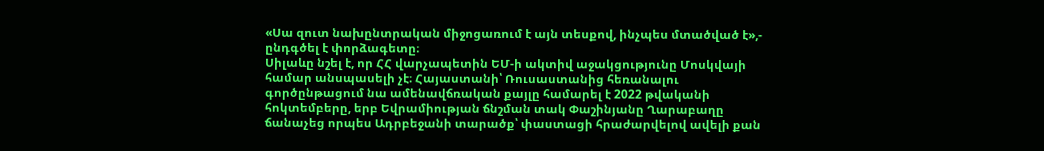«Սա զուտ նախընտրական միջոցառում է այն տեսքով, ինչպես մտածված է»,- ընդգծել է փորձագետը։
Սիլաևը նշել է, որ ՀՀ վարչապետին ԵՄ-ի ակտիվ աջակցությունը Մոսկվայի համար անսպասելի չէ։ Հայաստանի՝ Ռուսաստանից հեռանալու գործընթացում նա ամենավճռական քայլը համարել է 2022 թվականի հոկտեմբերը, երբ Եվրամիության ճնշման տակ Փաշինյանը Ղարաբաղը ճանաչեց որպես Ադրբեջանի տարածք՝ փաստացի հրաժարվելով ավելի քան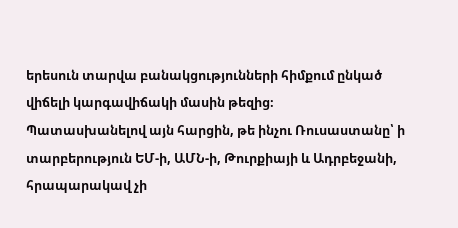երեսուն տարվա բանակցությունների հիմքում ընկած վիճելի կարգավիճակի մասին թեզից։
Պատասխանելով այն հարցին, թե ինչու Ռուսաստանը՝ ի տարբերություն ԵՄ-ի, ԱՄՆ-ի, Թուրքիայի և Ադրբեջանի, հրապարակավ չի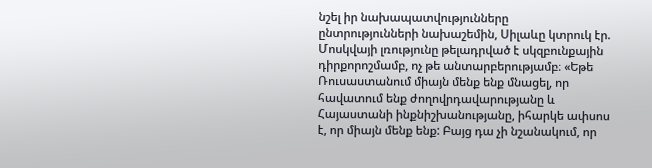նշել իր նախապատվությունները ընտրությունների նախաշեմին, Սիլաևը կտրուկ էր. Մոսկվայի լռությունը թելադրված է սկզբունքային դիրքորոշմամբ, ոչ թե անտարբերությամբ։ «Եթե Ռուսաստանում միայն մենք ենք մնացել, որ հավատում ենք ժողովրդավարությանը և Հայաստանի ինքնիշխանությանը, իհարկե ափսոս է, որ միայն մենք ենք: Բայց դա չի նշանակում, որ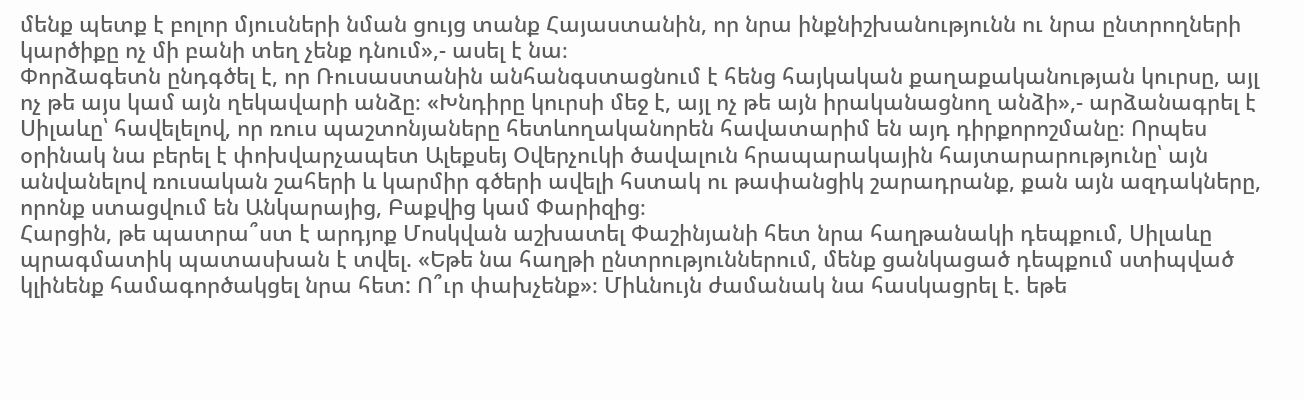մենք պետք է բոլոր մյուսների նման ցույց տանք Հայաստանին, որ նրա ինքնիշխանությունն ու նրա ընտրողների կարծիքը ոչ մի բանի տեղ չենք դնում»,- ասել է նա։
Փորձագետն ընդգծել է, որ Ռուսաստանին անհանգստացնում է հենց հայկական քաղաքականության կուրսը, այլ ոչ թե այս կամ այն ղեկավարի անձը։ «Խնդիրը կուրսի մեջ է, այլ ոչ թե այն իրականացնող անձի»,- արձանագրել է Սիլաևը՝ հավելելով, որ ռուս պաշտոնյաները հետևողականորեն հավատարիմ են այդ դիրքորոշմանը։ Որպես օրինակ նա բերել է փոխվարչապետ Ալեքսեյ Օվերչուկի ծավալուն հրապարակային հայտարարությունը՝ այն անվանելով ռուսական շահերի և կարմիր գծերի ավելի հստակ ու թափանցիկ շարադրանք, քան այն ազդակները, որոնք ստացվում են Անկարայից, Բաքվից կամ Փարիզից։
Հարցին, թե պատրա՞ստ է արդյոք Մոսկվան աշխատել Փաշինյանի հետ նրա հաղթանակի դեպքում, Սիլաևը պրագմատիկ պատասխան է տվել. «Եթե նա հաղթի ընտրություններում, մենք ցանկացած դեպքում ստիպված կլինենք համագործակցել նրա հետ: Ո՞ւր փախչենք»։ Միևնույն ժամանակ նա հասկացրել է. եթե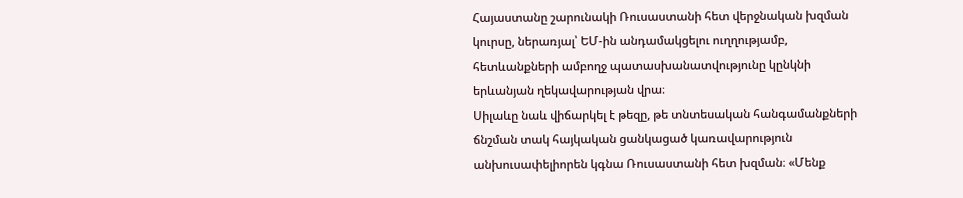Հայաստանը շարունակի Ռուսաստանի հետ վերջնական խզման կուրսը, ներառյալ՝ ԵՄ-ին անդամակցելու ուղղությամբ, հետևանքների ամբողջ պատասխանատվությունը կընկնի երևանյան ղեկավարության վրա։
Սիլաևը նաև վիճարկել է թեզը, թե տնտեսական հանգամանքների ճնշման տակ հայկական ցանկացած կառավարություն անխուսափելիորեն կգնա Ռուսաստանի հետ խզման։ «Մենք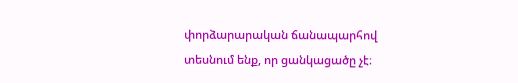փորձարարական ճանապարհով տեսնում ենք, որ ցանկացածը չէ։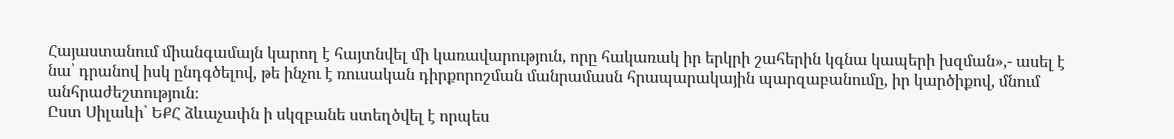Հայաստանում միանգամայն կարող է հայտնվել մի կառավարություն, որը հակառակ իր երկրի շահերին կգնա կապերի խզման»,- ասել է նա՝ դրանով իսկ ընդգծելով, թե ինչու է ռուսական դիրքորոշման մանրամասն հրապարակային պարզաբանումը, իր կարծիքով, մնում անհրաժեշտություն։
Ըստ Սիլաևի՝ ԵՔՀ ձևաչափն ի սկզբանե ստեղծվել է որպես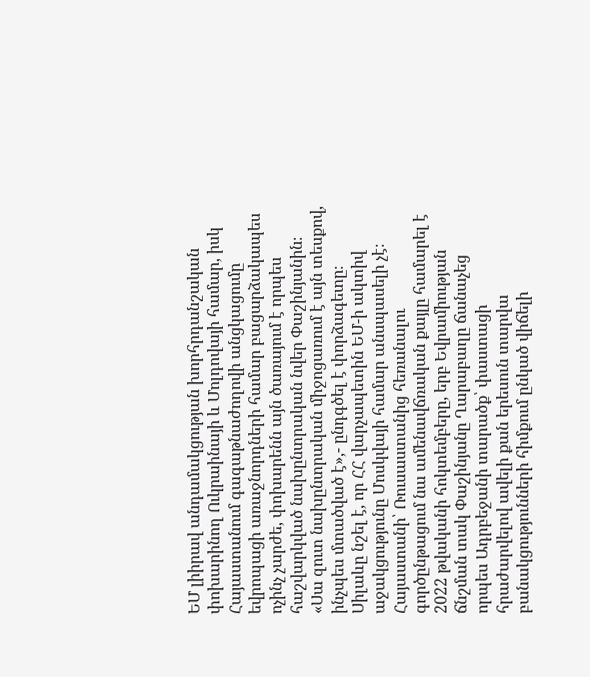ԵՄ լիիրավ անդամակցության խորհրդանշական փոխարինող Ուկրաինայի և Մոլդովայի համար, իսկ Հայաստանում գագաթնաժողովի անցկացումը եվրոպացի առաջնորդների համար բացարձակապես ոչինչ չարժե, փոխարենն այն ծառայում է որպես հաշվարկված նախընտրական նվեր Փաշինյանին։ «Սա զուտ նախընտրական միջոցառում է այն տեսքով, ինչպես մտածված է»,- ընդգծել է փորձագետը։
Սիլաևը նշել է, որ ՀՀ վարչապետին ԵՄ-ի ակտիվ աջակցությունը Մոսկվայի համար անսպասելի չէ։ Հայաստանի՝ Ռուսաստանից հեռանալու գործընթացում նա ամենավճռական քայլը համարել է 2022 թվականի հոկտեմբերը, երբ Եվրամիության ճնշման տակ Փաշինյանը Ղարաբաղը ճանաչեց որպես Ադրբեջանի տարածք՝ փաստացի հրաժարվելով ավելի քան երեսուն տարվա բանակցությունների հիմքում ընկած վիճելի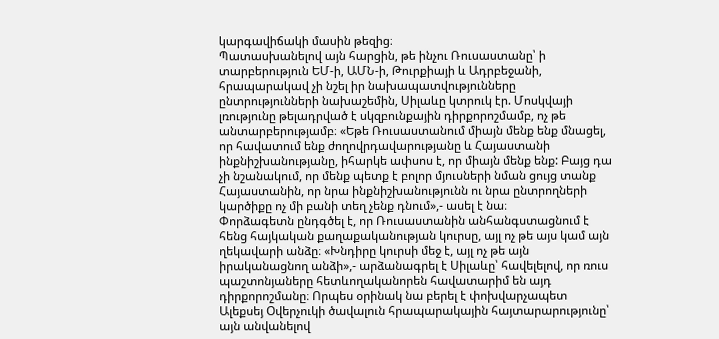կարգավիճակի մասին թեզից։
Պատասխանելով այն հարցին, թե ինչու Ռուսաստանը՝ ի տարբերություն ԵՄ-ի, ԱՄՆ-ի, Թուրքիայի և Ադրբեջանի, հրապարակավ չի նշել իր նախապատվությունները ընտրությունների նախաշեմին, Սիլաևը կտրուկ էր. Մոսկվայի լռությունը թելադրված է սկզբունքային դիրքորոշմամբ, ոչ թե անտարբերությամբ։ «Եթե Ռուսաստանում միայն մենք ենք մնացել, որ հավատում ենք ժողովրդավարությանը և Հայաստանի ինքնիշխանությանը, իհարկե ափսոս է, որ միայն մենք ենք: Բայց դա չի նշանակում, որ մենք պետք է բոլոր մյուսների նման ցույց տանք Հայաստանին, որ նրա ինքնիշխանությունն ու նրա ընտրողների կարծիքը ոչ մի բանի տեղ չենք դնում»,- ասել է նա։
Փորձագետն ընդգծել է, որ Ռուսաստանին անհանգստացնում է հենց հայկական քաղաքականության կուրսը, այլ ոչ թե այս կամ այն ղեկավարի անձը։ «Խնդիրը կուրսի մեջ է, այլ ոչ թե այն իրականացնող անձի»,- արձանագրել է Սիլաևը՝ հավելելով, որ ռուս պաշտոնյաները հետևողականորեն հավատարիմ են այդ դիրքորոշմանը։ Որպես օրինակ նա բերել է փոխվարչապետ Ալեքսեյ Օվերչուկի ծավալուն հրապարակային հայտարարությունը՝ այն անվանելով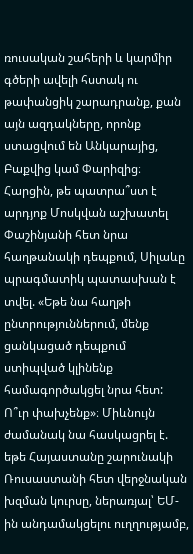ռուսական շահերի և կարմիր գծերի ավելի հստակ ու թափանցիկ շարադրանք, քան այն ազդակները, որոնք ստացվում են Անկարայից, Բաքվից կամ Փարիզից։
Հարցին, թե պատրա՞ստ է արդյոք Մոսկվան աշխատել Փաշինյանի հետ նրա հաղթանակի դեպքում, Սիլաևը պրագմատիկ պատասխան է տվել. «Եթե նա հաղթի ընտրություններում, մենք ցանկացած դեպքում ստիպված կլինենք համագործակցել նրա հետ: Ո՞ւր փախչենք»։ Միևնույն ժամանակ նա հասկացրել է. եթե Հայաստանը շարունակի Ռուսաստանի հետ վերջնական խզման կուրսը, ներառյալ՝ ԵՄ-ին անդամակցելու ուղղությամբ,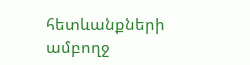հետևանքների ամբողջ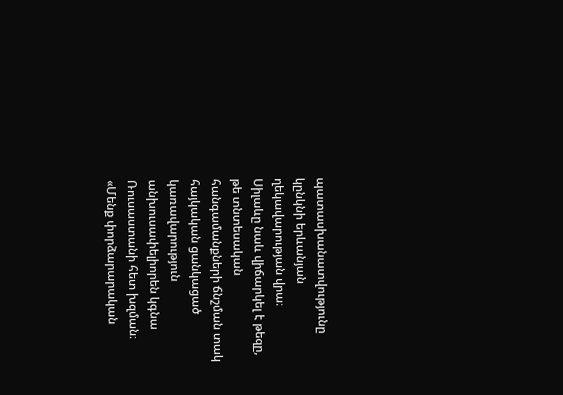պատասխանատվությունը կընկնի երևանյան ղեկավարության վրա։
Սիլաևը նաև վիճարկել է թեզը, թե տնտեսական հանգամանքների ճնշման տակ հայկական ցանկացած կառավարություն անխուսափելիորեն կգնա Ռուսաստանի հետ խզման։ «Մենք փորձարարական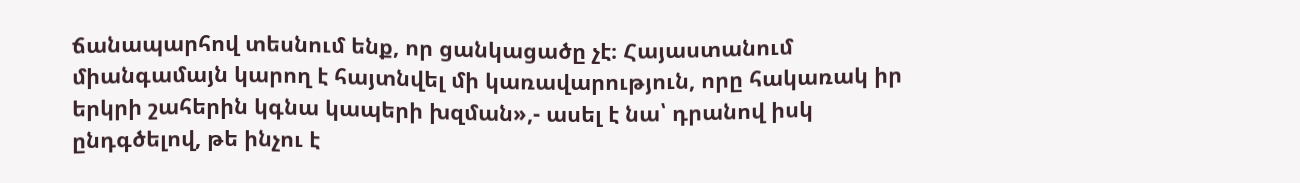ճանապարհով տեսնում ենք, որ ցանկացածը չէ։ Հայաստանում միանգամայն կարող է հայտնվել մի կառավարություն, որը հակառակ իր երկրի շահերին կգնա կապերի խզման»,- ասել է նա՝ դրանով իսկ ընդգծելով, թե ինչու է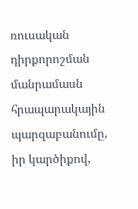ռուսական դիրքորոշման մանրամասն հրապարակային պարզաբանումը, իր կարծիքով,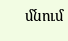մնում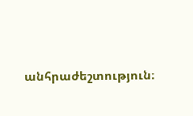անհրաժեշտություն։